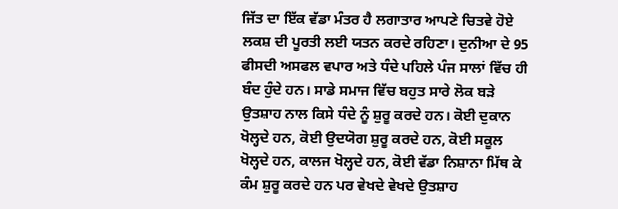ਜਿੱਤ ਦਾ ਇੱਕ ਵੱਡਾ ਮੰਤਰ ਹੈ ਲਗਾਤਾਰ ਆਪਣੇ ਚਿਤਵੇ ਹੋਏ ਲਕਸ਼ ਦੀ ਪੂਰਤੀ ਲਈ ਯਤਨ ਕਰਦੇ ਰਹਿਣਾ। ਦੁਨੀਆ ਦੇ 95 ਫੀਸਦੀ ਅਸਫਲ ਵਪਾਰ ਅਤੇ ਧੰਦੇ ਪਹਿਲੇ ਪੰਜ ਸਾਲਾਂ ਵਿੱਚ ਹੀ ਬੰਦ ਹੁੰਦੇ ਹਨ। ਸਾਡੇ ਸਮਾਜ ਵਿੱਚ ਬਹੁਤ ਸਾਰੇ ਲੋਕ ਬੜੇ ਉਤਸ਼ਾਹ ਨਾਲ ਕਿਸੇ ਧੰਦੇ ਨੂੰ ਸ਼ੁਰੂ ਕਰਦੇ ਹਨ। ਕੋਈ ਦੁਕਾਨ ਖੋਲ੍ਹਦੇ ਹਨ, ਕੋਈ ਉਦਯੋਗ ਸ਼ੁਰੂ ਕਰਦੇ ਹਨ, ਕੋਈ ਸਕੂਲ ਖੋਲ੍ਹਦੇ ਹਨ, ਕਾਲਜ ਖੋਲ੍ਹਦੇ ਹਨ, ਕੋਈ ਵੱਡਾ ਨਿਸ਼ਾਨਾ ਮਿੱਥ ਕੇ ਕੰਮ ਸ਼ੁਰੂ ਕਰਦੇ ਹਨ ਪਰ ਵੇਖਦੇ ਵੇਖਦੇ ਉਤਸ਼ਾਹ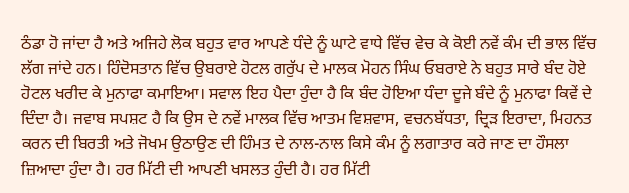ਠੰਡਾ ਹੋ ਜਾਂਦਾ ਹੈ ਅਤੇ ਅਜਿਹੇ ਲੋਕ ਬਹੁਤ ਵਾਰ ਆਪਣੇ ਧੰਦੇ ਨੂੰ ਘਾਟੇ ਵਾਧੇ ਵਿੱਚ ਵੇਚ ਕੇ ਕੋਈ ਨਵੇਂ ਕੰਮ ਦੀ ਭਾਲ ਵਿੱਚ ਲੱਗ ਜਾਂਦੇ ਹਨ। ਹਿੰਦੋਸਤਾਨ ਵਿੱਚ ਉਬਰਾਏ ਹੋਟਲ ਗਰੁੱਪ ਦੇ ਮਾਲਕ ਮੋਹਨ ਸਿੰਘ ਓਬਰਾਏ ਨੇ ਬਹੁਤ ਸਾਰੇ ਬੰਦ ਹੋਏ ਹੋਟਲ ਖਰੀਦ ਕੇ ਮੁਨਾਫਾ ਕਮਾਇਆ। ਸਵਾਲ ਇਹ ਪੈਦਾ ਹੁੰਦਾ ਹੈ ਕਿ ਬੰਦ ਹੋਇਆ ਧੰਦਾ ਦੂਜੇ ਬੰਦੇ ਨੂੰ ਮੁਨਾਫਾ ਕਿਵੇਂ ਦੇ ਦਿੰਦਾ ਹੈ। ਜਵਾਬ ਸਪਸ਼ਟ ਹੈ ਕਿ ਉਸ ਦੇ ਨਵੇਂ ਮਾਲਕ ਵਿੱਚ ਆਤਮ ਵਿਸ਼ਵਾਸ, ਵਚਨਬੱਧਤਾ, ਦ੍ਰਿੜ ਇਰਾਦਾ, ਮਿਹਨਤ ਕਰਨ ਦੀ ਬਿਰਤੀ ਅਤੇ ਜੋਖਮ ਉਠਾਉਣ ਦੀ ਹਿੰਮਤ ਦੇ ਨਾਲ-ਨਾਲ ਕਿਸੇ ਕੰਮ ਨੂੰ ਲਗਾਤਾਰ ਕਰੇ ਜਾਣ ਦਾ ਹੌਸਲਾ ਜ਼ਿਆਦਾ ਹੁੰਦਾ ਹੈ। ਹਰ ਮਿੱਟੀ ਦੀ ਆਪਣੀ ਖਸਲਤ ਹੁੰਦੀ ਹੈ। ਹਰ ਮਿੱਟੀ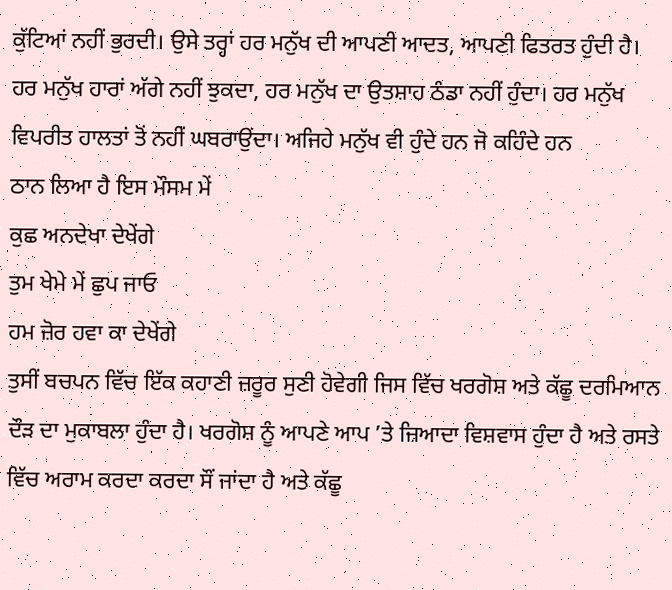ਕੁੱਟਿਆਂ ਨਹੀਂ ਭੁਰਦੀ। ਉਸੇ ਤਰ੍ਹਾਂ ਹਰ ਮਨੁੱਖ ਦੀ ਆਪਣੀ ਆਦਤ, ਆਪਣੀ ਫਿਤਰਤ ਹੁੰਦੀ ਹੈ। ਹਰ ਮਨੁੱਖ ਹਾਰਾਂ ਅੱਗੇ ਨਹੀਂ ਝੁਕਦਾ, ਹਰ ਮਨੁੱਖ ਦਾ ਉਤਸ਼ਾਹ ਠੰਡਾ ਨਹੀਂ ਹੁੰਦਾ। ਹਰ ਮਨੁੱਖ ਵਿਪਰੀਤ ਹਾਲਤਾਂ ਤੋਂ ਨਹੀਂ ਘਬਰਾਉਂਦਾ। ਅਜਿਹੇ ਮਨੁੱਖ ਵੀ ਹੁੰਦੇ ਹਨ ਜੋ ਕਹਿੰਦੇ ਹਨ
ਠਾਨ ਲਿਆ ਹੈ ਇਸ ਮੌਸਮ ਮੇਂ
ਕੁਛ ਅਨਦੇਖਾ ਦੇਖੇਂਗੇ
ਤੁਮ ਖੇਮੇ ਮੇਂ ਛੁਪ ਜਾਓ
ਹਮ ਜ਼ੋਰ ਹਵਾ ਕਾ ਦੇਖੇਂਗੇ
ਤੁਸੀਂ ਬਚਪਨ ਵਿੱਚ ਇੱਕ ਕਹਾਣੀ ਜ਼ਰੂਰ ਸੁਣੀ ਹੋਵੇਗੀ ਜਿਸ ਵਿੱਚ ਖਰਗੋਸ਼ ਅਤੇ ਕੱਛੂ ਦਰਮਿਆਨ ਦੌੜ ਦਾ ਮੁਕਾਬਲਾ ਹੁੰਦਾ ਹੈ। ਖਰਗੋਸ਼ ਨੂੰ ਆਪਣੇ ਆਪ ’ਤੇ ਜ਼ਿਆਦਾ ਵਿਸ਼ਵਾਸ ਹੁੰਦਾ ਹੈ ਅਤੇ ਰਸਤੇ ਵਿੱਚ ਅਰਾਮ ਕਰਦਾ ਕਰਦਾ ਸੌਂ ਜਾਂਦਾ ਹੈ ਅਤੇ ਕੱਛੂ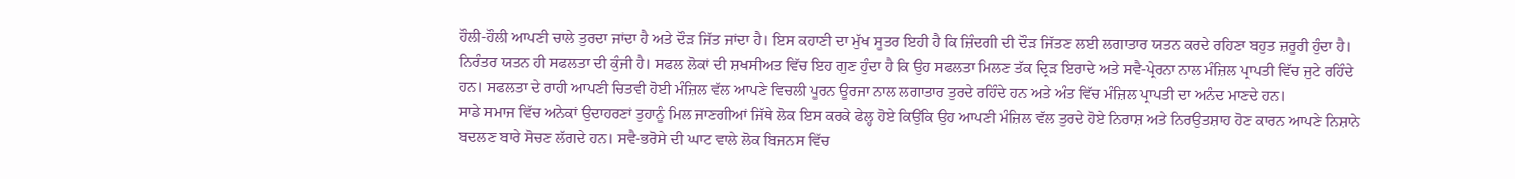ਹੌਲੀ-ਹੌਲੀ ਆਪਣੀ ਚਾਲੇ ਤੁਰਦਾ ਜਾਂਦਾ ਹੈ ਅਤੇ ਦੌੜ ਜਿੱਤ ਜਾਂਦਾ ਹੈ। ਇਸ ਕਹਾਣੀ ਦਾ ਮੁੱਖ ਸੂਤਰ ਇਹੀ ਹੈ ਕਿ ਜ਼ਿੰਦਗੀ ਦੀ ਦੌੜ ਜਿੱਤਣ ਲਈ ਲਗਾਤਾਰ ਯਤਨ ਕਰਦੇ ਰਹਿਣਾ ਬਹੁਤ ਜ਼ਰੂਰੀ ਹੁੰਦਾ ਹੈ। ਨਿਰੰਤਰ ਯਤਨ ਹੀ ਸਫਲਤਾ ਦੀ ਕੁੰਜੀ ਹੈ। ਸਫਲ ਲੋਕਾਂ ਦੀ ਸ਼ਖਸੀਅਤ ਵਿੱਚ ਇਹ ਗੁਣ ਹੁੰਦਾ ਹੈ ਕਿ ਉਹ ਸਫਲਤਾ ਮਿਲਣ ਤੱਕ ਦ੍ਰਿੜ ਇਰਾਦੇ ਅਤੇ ਸਵੈ-ਪ੍ਰੇਰਨਾ ਨਾਲ ਮੰਜ਼ਿਲ ਪ੍ਰਾਪਤੀ ਵਿੱਚ ਜੁਟੇ ਰਹਿੰਦੇ ਹਨ। ਸਫਲਤਾ ਦੇ ਰਾਹੀ ਆਪਣੀ ਚਿਤਵੀ ਹੋਈ ਮੰਜ਼ਿਲ ਵੱਲ ਆਪਣੇ ਵਿਚਲੀ ਪੂਰਨ ਊਰਜਾ ਨਾਲ ਲਗਾਤਾਰ ਤੁਰਦੇ ਰਹਿੰਦੇ ਹਨ ਅਤੇ ਅੰਤ ਵਿੱਚ ਮੰਜ਼ਿਲ ਪ੍ਰਾਪਤੀ ਦਾ ਅਨੰਦ ਮਾਣਦੇ ਹਨ।
ਸਾਡੇ ਸਮਾਜ ਵਿੱਚ ਅਨੇਕਾਂ ਉਦਾਹਰਣਾਂ ਤੁਹਾਨੂੰ ਮਿਲ ਜਾਣਗੀਆਂ ਜਿੱਥੇ ਲੋਕ ਇਸ ਕਰਕੇ ਫੇਲ੍ਹ ਹੋਏ ਕਿਉਂਕਿ ਉਹ ਆਪਣੀ ਮੰਜ਼ਿਲ ਵੱਲ ਤੁਰਦੇ ਹੋਏ ਨਿਰਾਸ਼ ਅਤੇ ਨਿਰਉਤਸ਼ਾਹ ਹੋਣ ਕਾਰਨ ਆਪਣੇ ਨਿਸ਼ਾਨੇ ਬਦਲਣ ਬਾਰੇ ਸੋਚਣ ਲੱਗਦੇ ਹਨ। ਸਵੈ-ਭਰੋਸੇ ਦੀ ਘਾਟ ਵਾਲੇ ਲੋਕ ਬਿਜਨਸ ਵਿੱਚ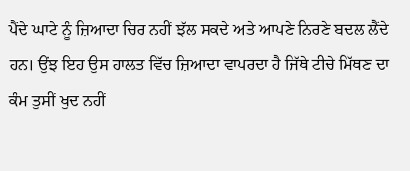ਪੈਂਦੇ ਘਾਟੇ ਨੂੰ ਜ਼ਿਆਦਾ ਚਿਰ ਨਹੀਂ ਝੱਲ ਸਕਦੇ ਅਤੇ ਆਪਣੇ ਨਿਰਣੇ ਬਦਲ ਲੈਂਦੇ ਹਨ। ਉਂਝ ਇਹ ਉਸ ਹਾਲਤ ਵਿੱਚ ਜ਼ਿਆਦਾ ਵਾਪਰਦਾ ਹੈ ਜਿੱਥੇ ਟੀਚੇ ਮਿੱਥਣ ਦਾ ਕੰਮ ਤੁਸੀਂ ਖੁਦ ਨਹੀਂ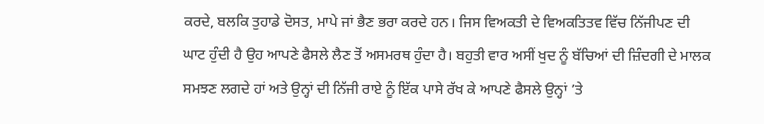ਕਰਦੇ, ਬਲਕਿ ਤੁਹਾਡੇ ਦੋਸਤ, ਮਾਪੇ ਜਾਂ ਭੈਣ ਭਰਾ ਕਰਦੇ ਹਨ। ਜਿਸ ਵਿਅਕਤੀ ਦੇ ਵਿਅਕਤਿਤਵ ਵਿੱਚ ਨਿੱਜੀਪਣ ਦੀ ਘਾਟ ਹੁੰਦੀ ਹੈ ਉਹ ਆਪਣੇ ਫੈਸਲੇ ਲੈਣ ਤੋਂ ਅਸਮਰਥ ਹੁੰਦਾ ਹੈ। ਬਹੁਤੀ ਵਾਰ ਅਸੀਂ ਖੁਦ ਨੂੰ ਬੱਚਿਆਂ ਦੀ ਜ਼ਿੰਦਗੀ ਦੇ ਮਾਲਕ ਸਮਝਣ ਲਗਦੇ ਹਾਂ ਅਤੇ ਉਨ੍ਹਾਂ ਦੀ ਨਿੱਜੀ ਰਾਏ ਨੂੰ ਇੱਕ ਪਾਸੇ ਰੱਖ ਕੇ ਆਪਣੇ ਫੈਸਲੇ ਉਨ੍ਹਾਂ ’ਤੇ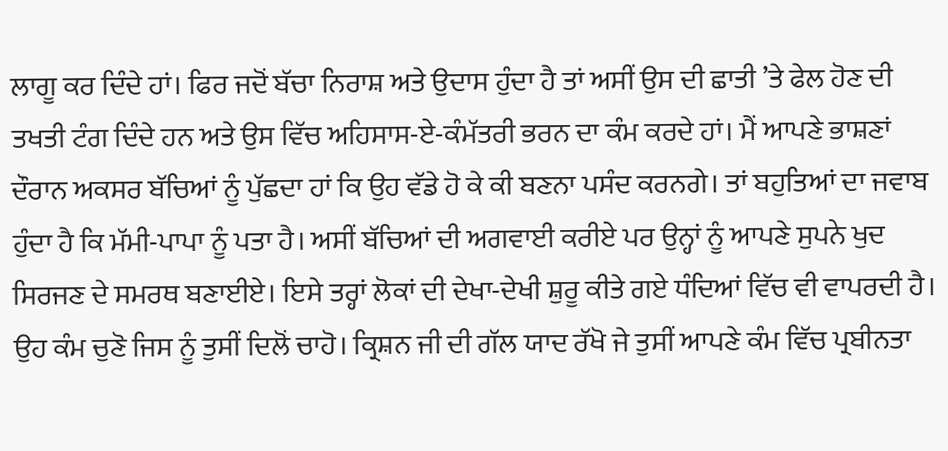ਲਾਗੂ ਕਰ ਦਿੰਦੇ ਹਾਂ। ਫਿਰ ਜਦੋਂ ਬੱਚਾ ਨਿਰਾਸ਼ ਅਤੇ ਉਦਾਸ ਹੁੰਦਾ ਹੈ ਤਾਂ ਅਸੀਂ ਉਸ ਦੀ ਛਾਤੀ ’ਤੇ ਫੇਲ ਹੋਣ ਦੀ ਤਖਤੀ ਟੰਗ ਦਿੰਦੇ ਹਨ ਅਤੇ ਉਸ ਵਿੱਚ ਅਹਿਸਾਸ-ਏ-ਕੰਮੱਤਰੀ ਭਰਨ ਦਾ ਕੰਮ ਕਰਦੇ ਹਾਂ। ਮੈਂ ਆਪਣੇ ਭਾਸ਼ਣਾਂ ਦੌਰਾਨ ਅਕਸਰ ਬੱਚਿਆਂ ਨੂੰ ਪੁੱਛਦਾ ਹਾਂ ਕਿ ਉਹ ਵੱਡੇ ਹੋ ਕੇ ਕੀ ਬਣਨਾ ਪਸੰਦ ਕਰਨਗੇ। ਤਾਂ ਬਹੁਤਿਆਂ ਦਾ ਜਵਾਬ ਹੁੰਦਾ ਹੈ ਕਿ ਮੱਮੀ-ਪਾਪਾ ਨੂੰ ਪਤਾ ਹੈ। ਅਸੀਂ ਬੱਚਿਆਂ ਦੀ ਅਗਵਾਈ ਕਰੀਏ ਪਰ ਉਨ੍ਹਾਂ ਨੂੰ ਆਪਣੇ ਸੁਪਨੇ ਖੁਦ ਸਿਰਜਣ ਦੇ ਸਮਰਥ ਬਣਾਈਏ। ਇਸੇ ਤਰ੍ਹਾਂ ਲੋਕਾਂ ਦੀ ਦੇਖਾ-ਦੇਖੀ ਸ਼ੁਰੂ ਕੀਤੇ ਗਏ ਧੰਦਿਆਂ ਵਿੱਚ ਵੀ ਵਾਪਰਦੀ ਹੈ। ਉਹ ਕੰਮ ਚੁਣੋ ਜਿਸ ਨੂੰ ਤੁਸੀਂ ਦਿਲੋਂ ਚਾਹੋ। ਕ੍ਰਿਸ਼ਨ ਜੀ ਦੀ ਗੱਲ ਯਾਦ ਰੱਖੋ ਜੇ ਤੁਸੀਂ ਆਪਣੇ ਕੰਮ ਵਿੱਚ ਪ੍ਰਬੀਨਤਾ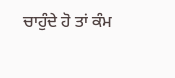ਚਾਹੁੰਦੇ ਹੋ ਤਾਂ ਕੰਮ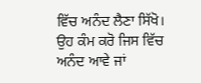ਵਿੱਚ ਅਨੰਦ ਲੈਣਾ ਸਿੱਖੋ। ਉਹ ਕੰਮ ਕਰੋ ਜਿਸ ਵਿੱਚ ਅਨੰਦ ਆਵੇ ਜਾਂ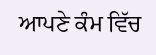ਆਪਣੇ ਕੰਮ ਵਿੱਚ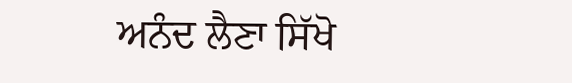ਅਨੰਦ ਲੈਣਾ ਸਿੱਖੋ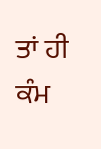ਤਾਂ ਹੀ ਕੰਮ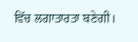ਵਿੱਚ ਲਗਾਤਾਰਤਾ ਬਣੇਗੀ।